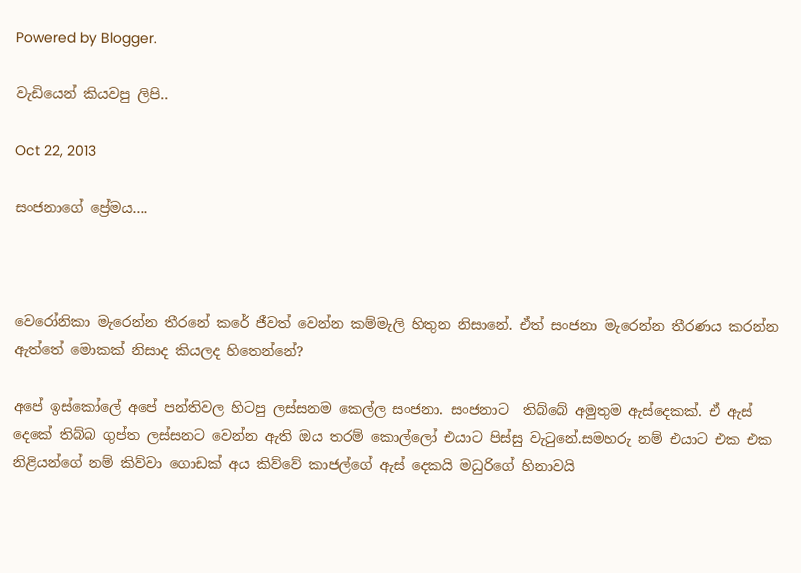Powered by Blogger.

වැඩියෙන් කියවපු ලිපි..

Oct 22, 2013

සංජනාගේ ප්‍රේමය....



වෙරෝනිකා මැරෙන්න තීරනේ කරේ ජීවත් වෙන්න කම්මැලි හිතුන නිසානේ. ඒත් සංජනා මැරෙන්න තීරණය කරන්න ඇත්තේ මොකක් නිසාද කියලද හිතෙන්නේ?

අපේ ඉස්කෝලේ අපේ පන්තිවල හිටපු ලස්සනම කෙල්ල සංජනා. සංජනාට  තිබ්බේ අමුතුම ඇස්දෙකක්. ඒ ඇස් දෙකේ තිබ්බ ගුප්ත ලස්සනට වෙන්න ඇති ඔය තරම් කොල්ලෝ එයාට පිස්සු වැටුනේ.සමහරු නම් එයාට එක එක නිළියන්ගේ නම් කිව්වා ගොඩක් අය කිව්වේ කාජල්ගේ ඇස් දෙකයි මධුරිගේ හිනාවයි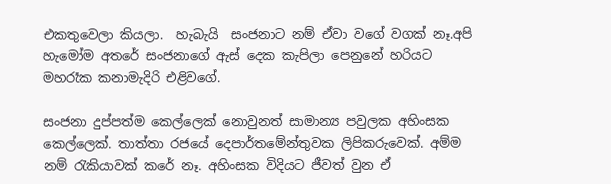එකතුවෙලා කියලා.  හැබැයි  සංජනාට නම් ඒවා වගේ වගක් නෑ.අපි හැමෝම අතරේ සංජනාගේ ඇස් දෙක කැපිලා පෙනුනේ හරියට මහරෑක කනාමැදිරි එළිවගේ.

සංජනා දුප්පත්ම කෙල්ලෙක් නොවුනත් සාමාන්‍ය පවුලක අහිංසක කෙල්ලෙක්. තාත්තා රජයේ දෙපාර්තමේන්තුවක ලිපිකරුවෙක්. අම්ම නම් රැකියාවක් කරේ නෑ. අහිංසක විදියට ජීවත් වුන ඒ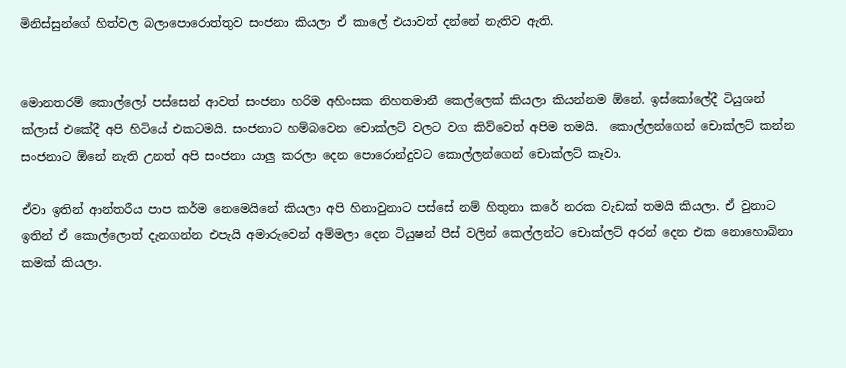මිනිස්සුන්ගේ හිත්වල බලාපොරොත්තුව සංජනා කියලා ඒ කාලේ එයාවත් දන්නේ නැතිව ඇති.


මොනතරම් කොල්ලෝ පස්සෙන් ආවත් සංජනා හරිම අහිංසක නිහතමානී කෙල්ලෙක් කියලා කියන්නම ඕනේ. ඉස්කෝලේදී ටියුශන් ක්ලාස් එකේදී අපි හිටියේ එකටමයි. සංජනාට හම්බවෙන චොක්ලට් වලට වග කිව්වෙත් අපිම තමයි.  කොල්ලන්ගෙන් චොක්ලට් කන්න සංජනාට ඕනේ නැති උනත් අපි සංජනා යාලු කරලා දෙන පොරොන්දුවට කොල්ලන්ගෙන් චොක්ලට් කෑවා.

ඒවා ඉතින් ආන්තරීය පාප කර්ම නෙමෙයිනේ කියලා අපි හිනාවුනාට පස්සේ නම් හිතුනා කරේ නරක වැඩක් තමයි කියලා. ඒ වුනාට ඉතින් ඒ කොල්ලොත් දැනගන්න එපැයි අමාරුවෙන් අම්මලා දෙන ටියුෂන් පීස් වලින් කෙල්ලන්ට චොක්ලට් අරන් දෙන එක නොහොබිනා කමක් කියලා.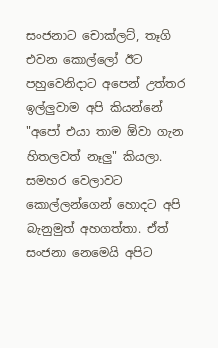සංජනාට චොක්ලට්, තෑගි එවන කොල්ලෝ ඊට පහුවෙනිදාට අපෙන් උත්තර ඉල්ලුවාම අපි කියන්නේ "අපෝ එයා තාම ඕවා ගැන හිතලවත් නෑලු" කියලා. සමහර වෙලාවට කොල්ලන්ගෙන් හොදට අපි බැනුමුත් අහගත්තා. ඒත් සංජනා නෙමෙයි අපිට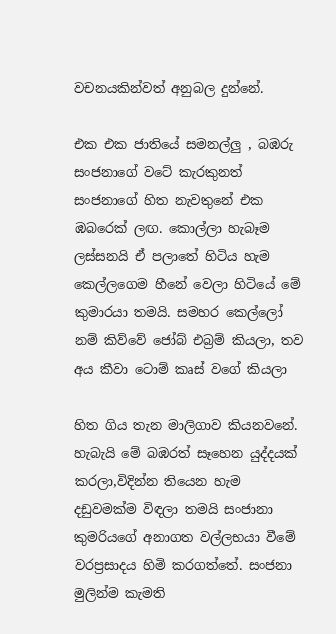වචනයකින්වත් අනුබල දුන්නේ.

එක එක ජාතියේ සමනල්ලු , බඹරු සංජනාගේ වටේ කැරකුනත් සංජනාගේ හිත නැවතුනේ එක ඹබරෙක් ලඟ. කොල්ලා හැබෑම ලස්සනයි ඒ පලාතේ හිටිය හැම කෙල්ලගෙම හීනේ වෙලා හිටියේ මේ කුමාරයා තමයි. සමහර කෙල්ලෝ නම් කිව්වේ ජෝබ් එබ්‍රම් කියලා, තව අය කීවා ටොම් කෘස් වගේ කියලා

හිත ගිය තැන මාලිගාව කියනවනේ. හැබැයි මේ බඹරත් සෑහෙන යුද්දයක් කරලා,විදින්න තියෙන හැම දඩුවමක්ම විඳලා තමයි සංජානා කුමරියගේ අනාගත වල්ලභයා වීමේ වරප්‍රසාදය හිමි කරගත්තේ. සංජනා මුලින්ම කැමති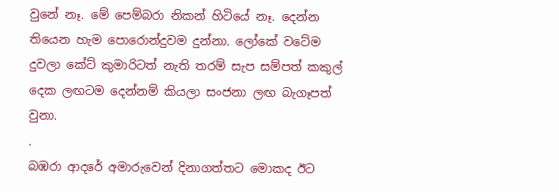වුනේ නෑ. මේ පෙම්බරා නිකන් හිටියේ නෑ. දෙන්න තියෙන හැම පොරොන්දුවම දුන්නා. ලෝකේ වටේම දුවලා කේට් කුමාරිටත් නැති තරම් සැප සම්පත් කකුල් දෙක ලඟටම දෙන්නම් කියලා සංජනා ලඟ බැගෑපත් වුනා.
.
බඹරා ආදරේ අමාරුවෙන් දිනාගත්තට මොකද ඊට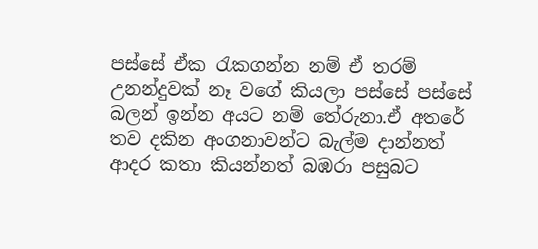පස්සේ ඒක රැකගන්න නම් ඒ තරම් උනන්දුවක් නෑ වගේ කියලා පස්සේ පස්සේ බලන් ඉන්න අයට නම් තේරුනා.ඒ අතරේ තව දකින අංගනාවන්ට බැල්ම දාන්නත් ආදර කතා කියන්නත් බඹරා පසුබට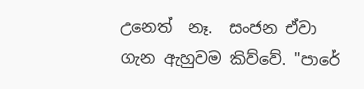උනෙත්  නෑ.  සංජන ඒවා ගැන ඇහුවම කිව්වේ. "පාරේ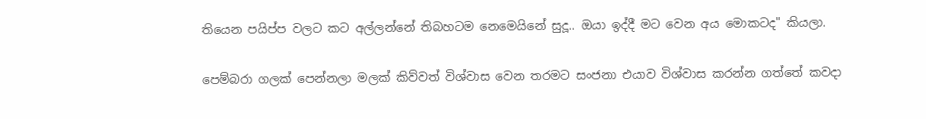තියෙන පයිප්ප වලට කට අල්ලන්නේ තිබහටම නෙමෙයිනේ සුදූ.. ඔයා ඉද්දී මට වෙන අය මොකටද" කියලා.

පෙම්බරා ගලක් පෙන්නලා මලක් කිව්වත් විශ්වාස වෙන තරමට සංජනා එයාව විශ්වාස කරන්න ගත්තේ කවදා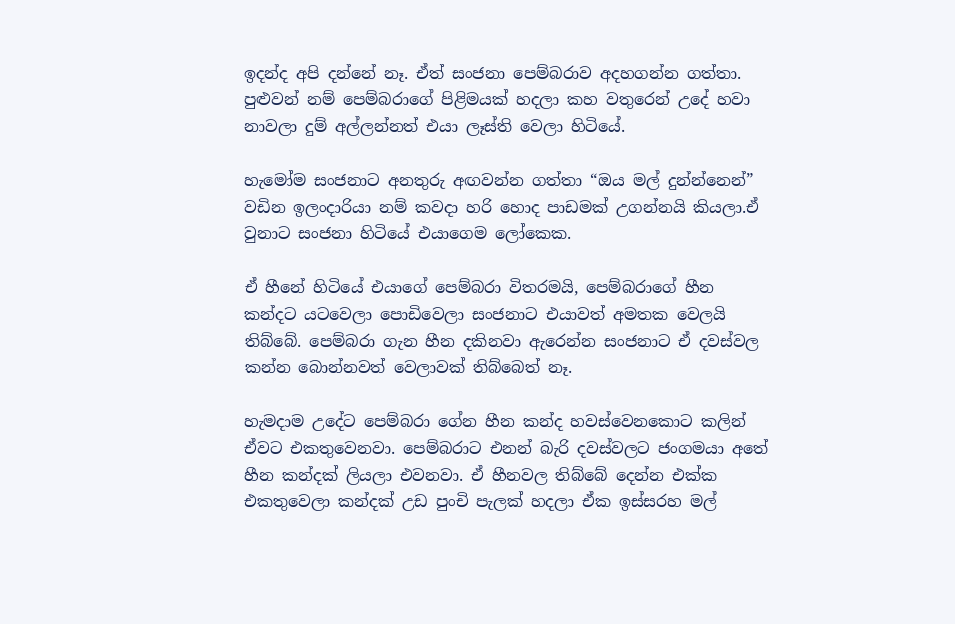ඉදන්ද අපි දන්නේ නෑ. ඒත් සංජනා පෙම්බරාව අදහගන්න ගත්තා. පුළුවන් නම් පෙම්බරාගේ පිළිමයක් හදලා කහ වතුරෙන් උදේ හවා නාවලා දුම් අල්ලන්නත් එයා ලෑස්ති වෙලා හිටියේ.

හැමෝම සංජනාට අනතුරු අඟවන්න ගත්තා “ඔය මල් දුන්න්නෙන්” වඩින ඉලංදාරියා නම් කවදා හරි හොද පාඩමක් උගන්නයි කියලා.ඒ වුනාට සංජනා හිටියේ එයාගෙම ලෝකෙක.

ඒ හීනේ හිටියේ එයාගේ පෙම්බරා විතරමයි, පෙම්බරාගේ හීන කන්දට යටවෙලා පොඩිවෙලා සංජනාට එයාවත් අමතක වෙලයි තිබ්බේ. පෙම්බරා ගැන හීන දකිනවා ඇරෙන්න සංජනාට ඒ දවස්වල කන්න බොන්නවත් වෙලාවක් තිබ්බෙත් නෑ.

හැමදාම උදේට පෙම්බරා ගේන හීන කන්ද හවස්වෙනකොට කලින් ඒවට එකතුවෙනවා. පෙම්බරාට එනන් බැරි දවස්වලට ජංගමයා අතේ හීන කන්දක් ලියලා එවනවා. ඒ හීනවල තිබ්බේ දෙන්න එක්ක එකතුවෙලා කන්දක් උඩ පුංචි පැලක් හදලා ඒක ඉස්සරහ මල්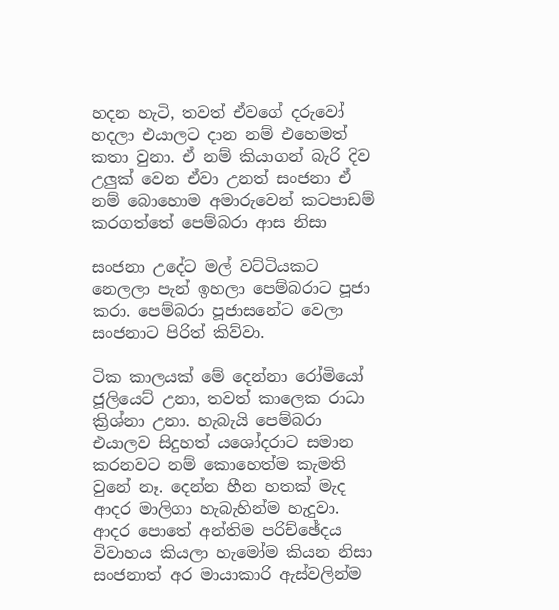හදන හැටි, තවත් ඒවගේ දරුවෝ හදලා එයාලට දාන නම් එහෙමත් කතා වුනා. ඒ නම් කියාගන් බැරි දිව උලුක් වෙන ඒවා උනත් සංජනා ඒ නම් බොහොම අමාරුවෙන් කටපාඩම් කරගත්තේ පෙම්බරා ආස නිසා

සංජනා උදේට මල් වට්ටියකට නෙලලා පැන් ඉහලා පෙම්බරාට පූජා කරා. පෙම්බරා පූජාසනේට වෙලා සංජනාට පිරිත් කිව්වා.

ටික කාලයක් මේ දෙන්නා රෝමියෝ ජූලියෙට් උනා, තවත් කාලෙක රාධා ක්‍රිශ්නා උනා. හැබැයි පෙම්බරා එයාලව සිදුහත් යශෝදරාට සමාන කරනවට නම් කොහෙත්ම කැමති වුනේ නෑ. දෙන්න හීන හතක් මැද ආදර මාලිගා හැබැහින්ම හැදුවා. ආදර පොතේ අන්තිම පරිච්ඡේදය විවාහය කියලා හැමෝම කියන නිසා සංජනාත් අර මායාකාරි ඇස්වලින්ම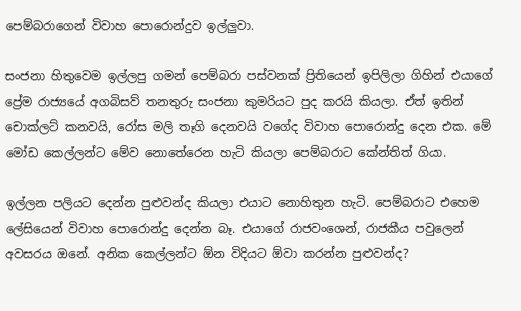පෙම්බරාගෙන් විවාහ පොරොන්දුව ඉල්ලුවා.

සංජනා හිතුවෙම ඉල්ලපු ගමන් පෙම්බරා පස්වනක් ප්‍රිතියෙන් ඉපිලිලා ගිහින් එයාගේ ප්‍රේම රාජ්‍යයේ අගබිසව් තනතුරු සංජනා කුමරියට පුද කරයි කියලා. ඒත් ඉතින් චොක්ලට් කනවයි, රෝස මලි තෑගි දෙනවයි වගේද විවාහ පොරොන්දු දෙන එක. මේ මෝඩ කෙල්ලන්ට මේව නොතේරෙන හැටි කියලා පෙම්බරාට කේන්තිත් ගියා.

ඉල්ලන පලියට දෙන්න පුළුවන්ද කියලා එයාට නොහිතුන හැටි. පෙම්බරාට එහෙම ලේසියෙන් විවාහ පොරොන්දු දෙන්න බෑ. එයාගේ රාජවංශෙන්, රාජකීය පවුලෙන් අවසරය ඔනේ. අනික කෙල්ලන්ට ඕන විදියට ඕවා කරන්න පුළුවන්ද?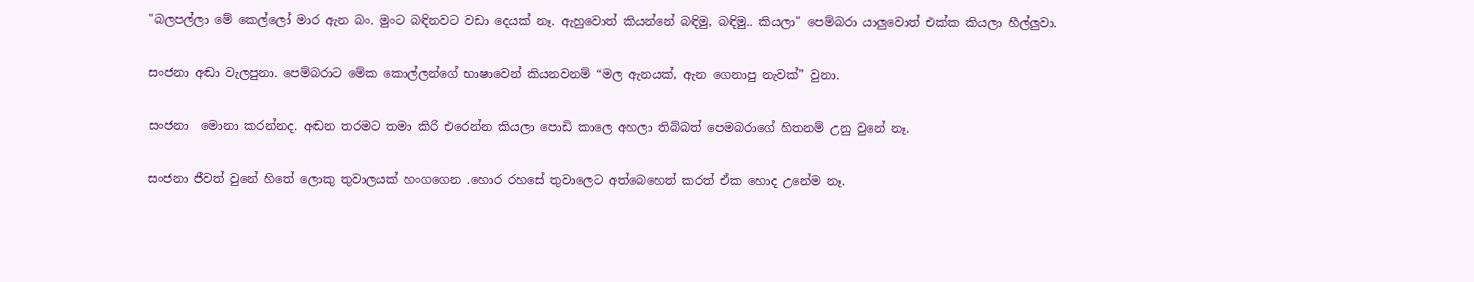"බලපල්ලා මේ කෙල්ලෝ මාර ඇන බං. මුංට බඳිනවට වඩා දෙයක් නෑ. ඇහුවොත් කියන්නේ බඳිමු, බඳිමු.. කියලා" පෙම්බරා යාලුවොත් එක්ක කියලා හීල්ලුවා.

සංජනා අඬා වැලපුනා. පෙම්බරාට මේක කොල්ලන්ගේ භාෂාවෙන් කියනවනම් “මල ඇනයක්, ඇන ගෙනාපු නැවක්” වුනා.

සංජනා  මොනා කරන්නද. අඬන තරමට තමා කිරි එරෙන්න කියලා පොඩි කාලෙ අහලා තිබ්බත් පෙමබරාගේ හිතනම් උනු වුනේ නෑ.

සංජනා ජීවත් වුනේ හිතේ ලොකු තුවාලයක් හංගගෙන .හොර රහසේ තුවාලෙට අත්බෙහෙත් කරත් ඒක හොද උනේම නෑ.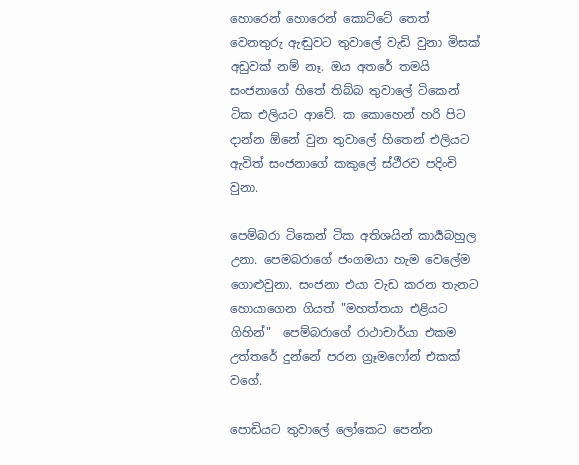හොරෙන් හොරෙන් කොට්ටේ තෙත් වෙනතුරු ඇඬුවට තුවාලේ වැඩි වුනා මිසක් අඩුවක් නම් නෑ. ඔය අතරේ තමයි සංජනාගේ හිතේ තිබ්බ තුවාලේ ටිකෙන් ටික එලියට ආවේ. ක කොහෙන් හරි පිට දාන්න ඕනේ වුන තුවාලේ හිතෙන් එලියට ඇවිත් සංජනාගේ කකුලේ ස්ථීරව පදිංචි වුනා.

පෙම්බරා ටිකෙන් ටික අතිශයින් කාර්‍යබහුල උනා. පෙමබරාගේ ජංගමයා හැම වෙලේම ගොළුවුනා. සංජනා එයා වැඩ කරන තැනට හොයාගෙන ගියත් "මහත්තයා එළියට ගිහින්"  පෙම්බරාගේ රාථාචාර්යා එකම උත්තරේ දුන්නේ පරන ග්‍රෑමෆෝන් එකක් වගේ.

පොඩියට තුවාලේ ලෝකෙට පෙන්න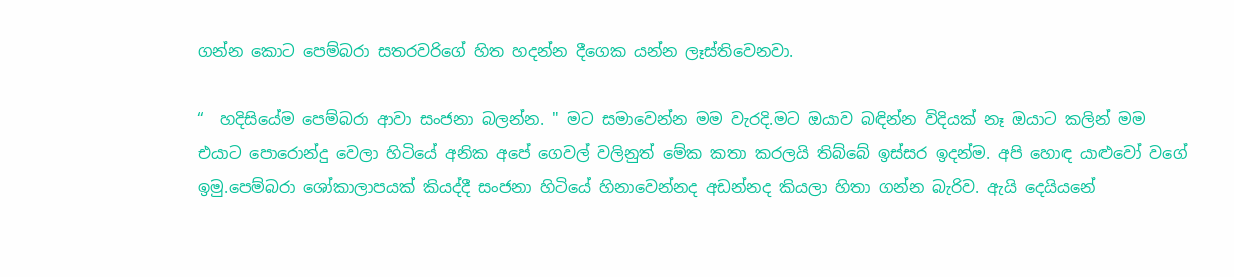ගන්න කොට පෙම්බරා සතරවරිගේ හිත හදන්න දීගෙක යන්න ලෑස්තිවෙනවා.

“  හදිසියේම පෙම්බරා ආවා සංජනා බලන්න. " මට සමාවෙන්න මම වැරදි.මට ඔයාව බඳින්න විදියක් නෑ ඔයාට කලින් මම එයාට පොරොන්දු වෙලා හිටියේ අනික අපේ ගෙවල් වලිනුත් මේක කතා කරලයි තිබ්බේ ඉස්සර ඉදන්ම. අපි හොඳ යාළුවෝ වගේ ඉමු.පෙම්බරා ශෝකාලාපයක් කියද්දී සංජනා හිටියේ හිනාවෙන්නද අඩන්නද කියලා හිතා ගන්න බැරිව. ඇයි දෙයියනේ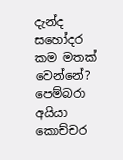දැන්ද සහෝදර කම මතක් වෙන්නේ? පෙම්බරා අයියා කොච්චර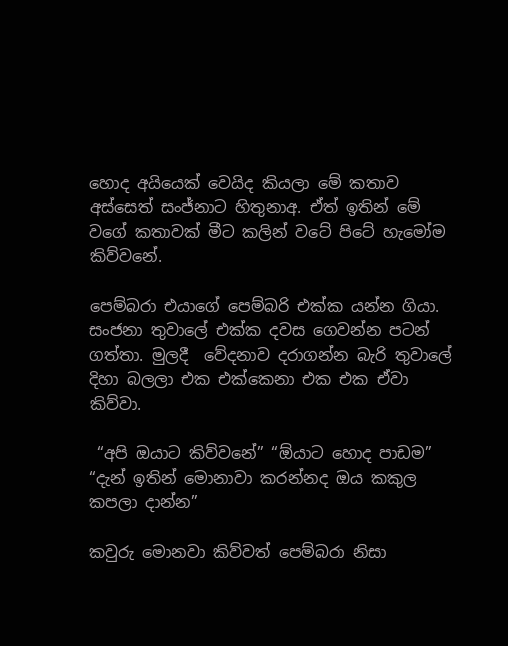හොද අයියෙක් වෙයිද කියලා මේ කතාව අස්සෙත් සංජ්නාට හිතුනාඅ. ඒත් ඉතින් මේ වගේ කතාවක් මීට කලින් වටේ පිටේ හැමෝම කිව්වනේ.

පෙම්බරා එයාගේ පෙම්බරි එක්ක යන්න ගියා. සංජනා තුවාලේ එක්ක දවස ගෙවන්න පටන් ගත්තා. මුලදී  වේදනාව දරාගන්න බැරි තුවාලේ දිහා බලලා එක එක්කෙනා එක එක ඒවා කිව්වා.

 “අපි ඔයාට කිව්වනේ” “ඕයාට හොද පාඩම” “දැන් ඉතින් මොනාවා කරන්නද ඔය කකුල කපලා දාන්න”

කවුරු මොනවා කිව්වත් පෙම්බරා නිසා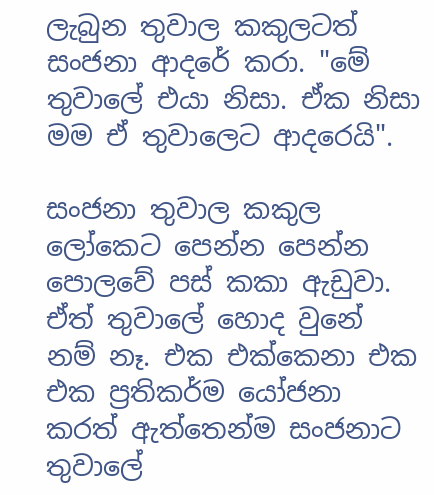ලැබුන තුවාල කකුලටත් සංජනා ආදරේ කරා. "මේ තුවාලේ එයා නිසා. ඒක නිසා මම ඒ තුවාලෙට ආදරෙයි".

සංජනා තුවාල කකුල ලෝකෙට පෙන්න පෙන්න පොලවේ පස් කකා ඇඩුවා. ඒත් තුවාලේ හොද වුනේ නම් නෑ. එක එක්කෙනා එක එක ප්‍රතිකර්ම යෝජනා කරත් ඇත්තෙන්ම සංජනාට තුවාලේ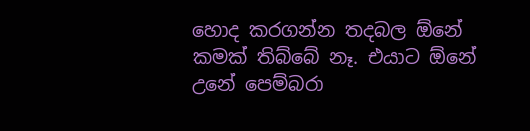හොද කරගන්න තදබල ඕනේ කමක් තිබ්බේ නෑ. එයාට ඕනේ උනේ පෙම්බරා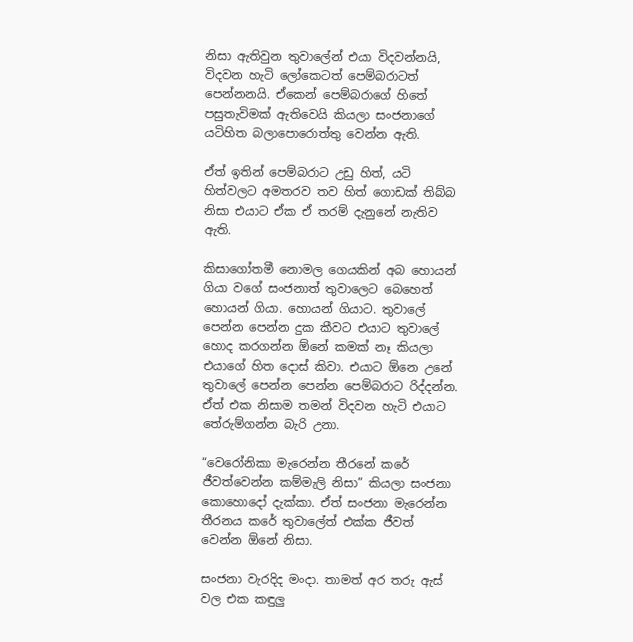නිසා ඇතිවුන තුවාලේන් එයා විදවන්නයි, විදවන හැටි ලෝකෙටත් පෙම්බරාටත් පෙන්නනයි. ඒකෙන් පෙම්බරාගේ හිතේ පසුතැවිමක් ඇතිවෙයි කියලා සංජනාගේ යටිහිත බලාපොරොත්තු වෙන්න ඇති.

ඒත් ඉතින් පෙම්බරාට උඩු හිත්, යටි හිත්වලට අමතරව තව හිත් ගොඩක් තිබ්බ නිසා එයාට ඒක ඒ තරම් දැනුනේ නැතිව ඇති.

කිසාගෝතමී නොමල ගෙයකින් අබ හොයන් ගියා වගේ සංජනාත් තුවාලෙට බෙහෙත් හොයන් ගියා. හොයන් ගියාට. තුවාලේ පෙන්න පෙන්න දුක කීවට එයාට තුවාලේ හොද කරගන්න ඕනේ කමක් නෑ කියලා එයාගේ හිත දොස් කිවා. එයාට ඕනෙ උනේ තුවාලේ පෙන්න පෙන්න පෙම්බරාට රිද්දන්න. ඒත් එක නිසාම තමන් විදවන හැටි එයාට තේරුම්ගන්න බැරි උනා.

“වෙරෝනිකා මැරෙන්න තීරනේ කරේ ජීවත්වෙන්න කම්මැලි නිසා” කියලා සංජනා කොහොදෝ දැක්කා. ඒත් සංජනා මැරෙන්න තීරනය කරේ තුවාලේත් එක්ක ජීවත් වෙන්න ඕනේ නිසා.

සංජනා වැරදිද මංදා. තාමත් අර තරු ඇස් වල එක කඳුලු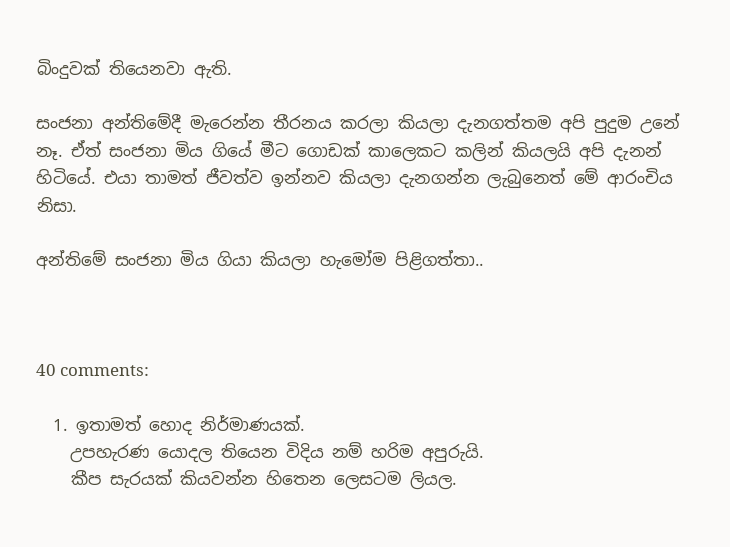බිංදුවක් තියෙනවා ඇති.

සංජනා අන්තිමේදී මැරෙන්න තීරනය කරලා කියලා දැනගත්තම අපි පුදුම උනේ නෑ. ඒත් සංජනා මිය ගියේ මීට ගොඩක් කාලෙකට කලින් කියලයි අපි දැනන් හිටියේ. එයා තාමත් ජීවත්ව ඉන්නව කියලා දැනගන්න ලැබුනෙත් මේ ආරංචිය නිසා.

අන්තිමේ සංජනා මිය ගියා කියලා හැමෝම පිළිගත්තා..



40 comments:

  1. ඉතාමත් හොද නිර්මාණයක්.
    උපහැරණ යොදල තියෙන විදිය නම් හරිම අපුරුයි.
    කීප සැරයක් කියවන්න හිතෙන ලෙසටම ලියල.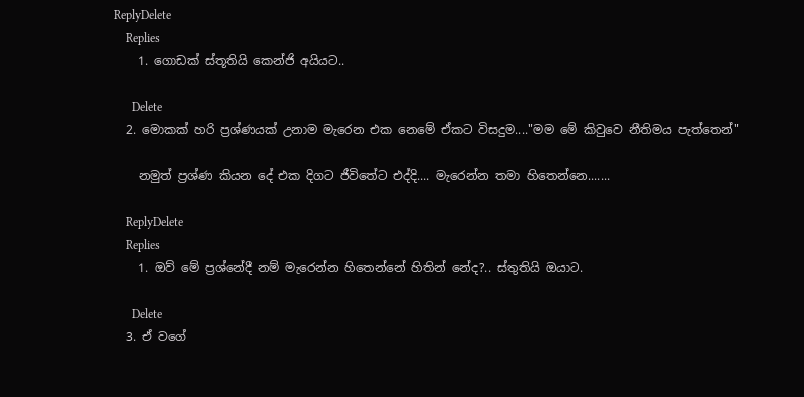ReplyDelete
    Replies
    1. ගොඩක් ස්තූතියි කෙන්ජි අයියට..

      Delete
  2. මොකක් හරි ප්‍රශ්ණයක් උනාම මැරෙන එක නෙමේ ඒකට විසදුම...."මම මේ කිවුවෙ නීතිමය පැත්තෙන්"

    නමුත් ප්‍රශ්ණ කියන දේ එක දිගට ජීවිතේට එද්දි.... මැරෙන්න තමා හිතෙන්නෙ.......

    ReplyDelete
    Replies
    1. ඔව් මේ ප්‍රශ්නේදී නම් මැරෙන්න හිතෙන්නේ හිතින් නේද?.. ස්තුතියි ඔයාට.

      Delete
  3. ඒ වගේ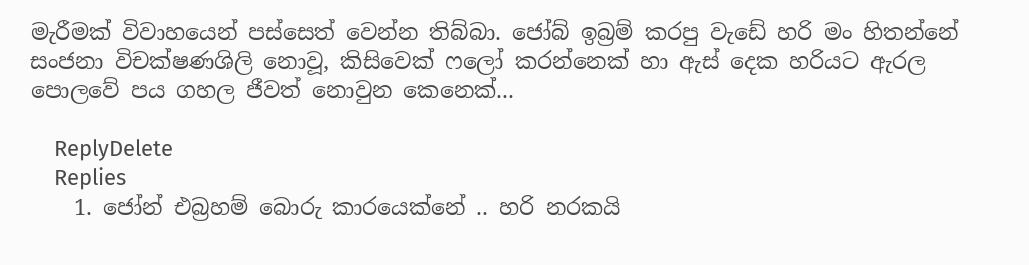මැරීමක් විවාහයෙන් පස්සෙත් වෙන්න තිබ්බා. ජෝබ් ඉබ්‍රම් කරපු වැඩේ හරි මං හිතන්නේ සංජනා විචක්ෂණශිලි නොවූ, කිසිවෙක් ෆලෝ කරන්නෙක් හා ඇස් දෙක හරියට ඇරල පොලවේ පය ගහල ජීවත් නොවුන කෙනෙක්...

    ReplyDelete
    Replies
    1. ජෝන් එබ්‍රහම් බොරු කාරයෙක්නේ .. හරි නරකයි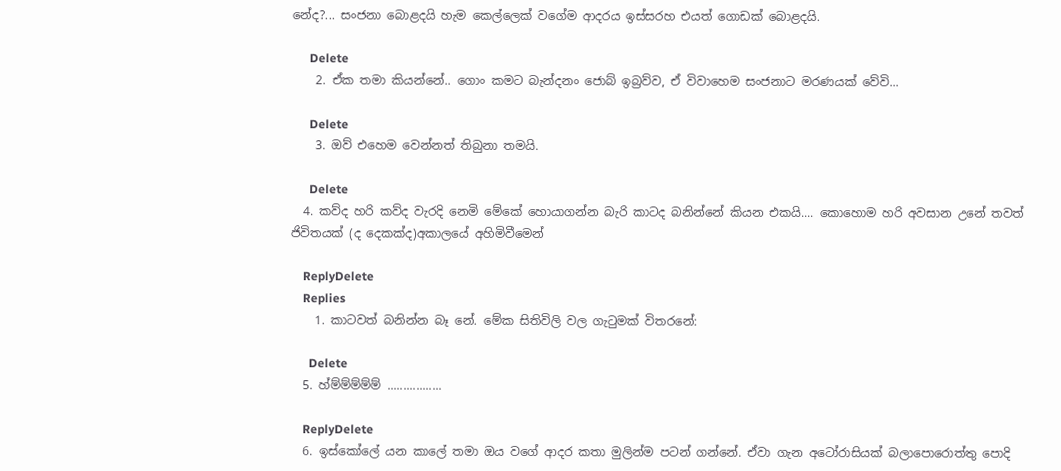නේද?... සංජනා බොළදයි හැම කෙල්ලෙක් වගේම ආදරය ඉස්සරහ එයත් ගොඩක් බොළදයි.

      Delete
    2. ඒක තමා කියන්නේ.. ගොං කමට බැන්දනං ජොබ් ඉබ්‍රව්ව, ඒ විවාහෙම සංජනාට මරණයක් වේවි...

      Delete
    3. ඔව් එහෙම වෙන්නත් තිබුනා තමයි.

      Delete
  4. කව්ද හරි කව්ද වැරදි නෙමි මේකේ හොයාගන්න බැරි කාටද බනින්නේ කියන එකයි.... කොහොම හරි අවසාන උනේ තවත් ජිවිතයක් (ද දෙකක්ද)අකාලයේ අහිමිවීමෙන්

    ReplyDelete
    Replies
    1. කාටවත් බනින්න බෑ නේ. මේක සිතිවිලි වල ගැටුමක් විතරනේ:

      Delete
  5. හ්ම්ම්ම්ම්ම් .................

    ReplyDelete
  6. ඉස්කෝලේ යන කාලේ තමා ඔය වගේ ආදර කතා මුලින්ම පටන් ගන්නේ. ඒවා ගැන අටෝරාසියක් බලාපොරොත්තු පොදි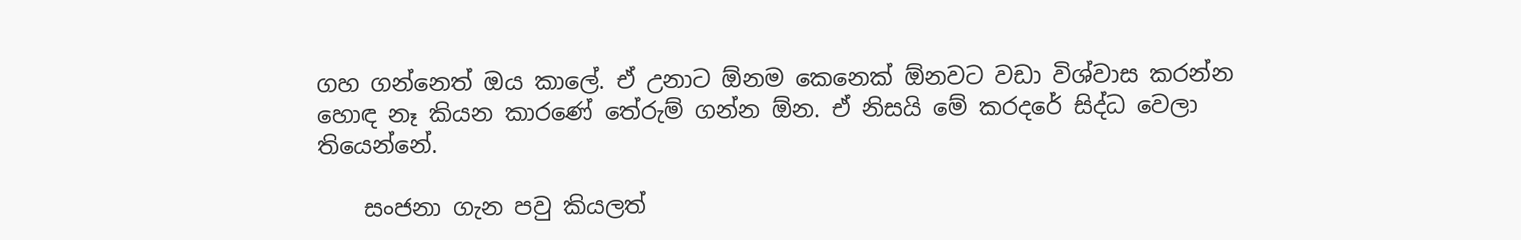ගහ ගන්නෙත් ඔය කාලේ. ඒ උනාට ඕනම කෙනෙක් ඕනවට වඩා විශ්වාස කරන්න හොඳ නෑ කියන කාරණේ තේරුම් ගන්න ඕන. ඒ නිසයි මේ කරදරේ සිද්ධ වෙලා තියෙන්නේ.

    සංජනා ගැන පවු කියලත්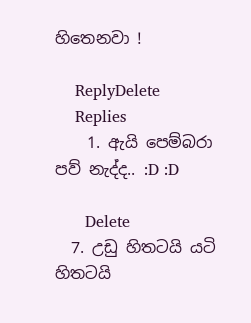හිතෙනවා !

    ReplyDelete
    Replies
    1. ඇයි පෙම්බරා පව් නැද්ද.. :D :D

      Delete
  7. උඩු හිතටයි යටි හිතටයි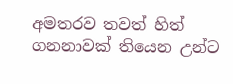අමතරව තවත් හිත් ගනනාවක් තියෙන උන්ට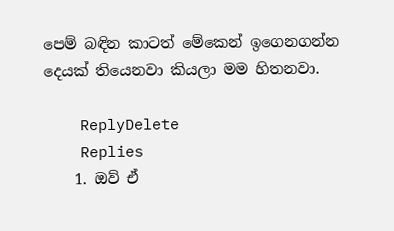පෙම් බඳින කාටත් මේකෙන් ඉගෙනගන්න දෙයක් තියෙනවා කියලා මම හිතනවා.

    ReplyDelete
    Replies
    1. ඔව් ඒ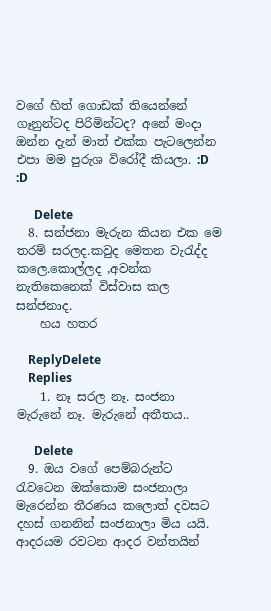වගේ හිත් ගොඩක් තියෙන්නේ ගෑනුන්ටද පිරිමින්ටද? අනේ මංදා ඔන්න දැන් මාත් එක්ක පැටලෙන්න එපා මම පුරුශ විරෝදී කියලා. :D :D

      Delete
  8. සන්ජනා මැරුන කියන එක මෙ තරම් සරලද.කවුද මෙතන වැරැද්ද කලෙ.කොල්ලද ,අවන්ක නැතිකෙනෙක් විස්වාස කල සන්ජනාද.
    හය හතර

    ReplyDelete
    Replies
    1. නෑ සරල නෑ. සංජනා මැරුනේ නෑ. මැරුනේ අතීතය..

      Delete
  9. ඔය වගේ පෙම්බරුන්ට රැවටෙන ඔක්කොම සංජනාලා මැරෙන්න තීරණය කලොත් දවසට දහස් ගනනින් සංජනාලා මිය යයි. ආදරයම රවටන ආදර වන්තයින්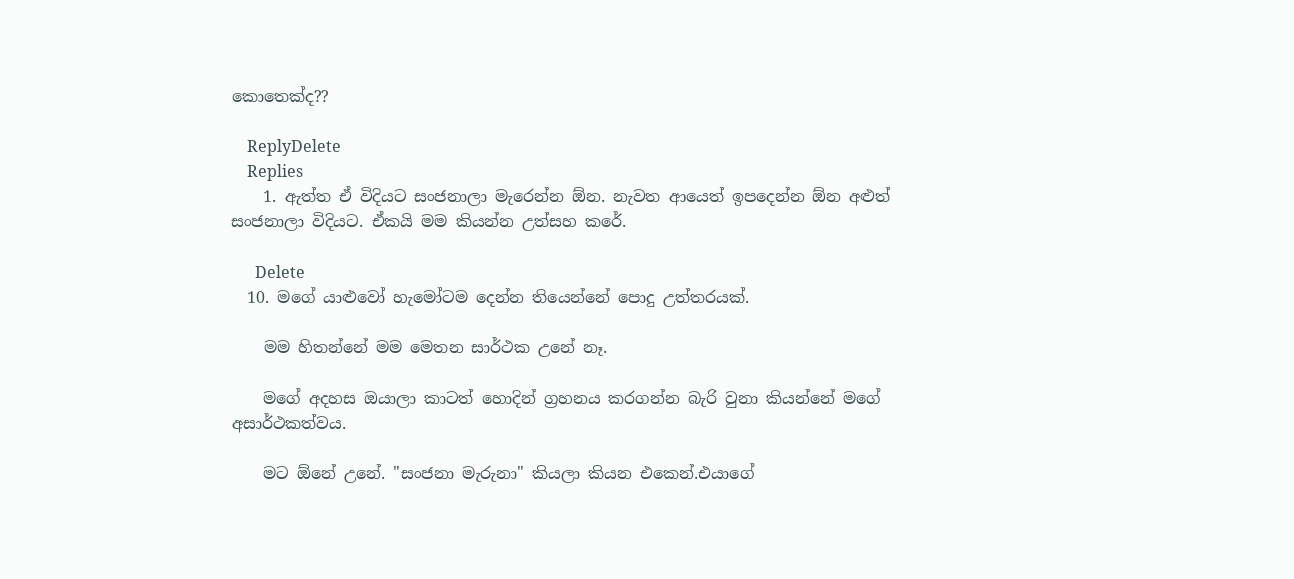කොතෙක්ද??

    ReplyDelete
    Replies
    1. ඇත්ත ඒ විදියට සංජනාලා මැරෙන්න ඕන. නැවත ආයෙත් ඉපදෙන්න ඕන අළුත් සංජනාලා විදියට. ඒකයි මම කියන්න උත්සහ කරේ.

      Delete
  10. මගේ යාළුවෝ හැමෝටම දෙන්න තියෙන්නේ පොදු උත්තරයක්.

    මම හිතන්නේ මම මෙතන සාර්ථක උනේ නෑ.

    මගේ අදහස ඔයාලා කාටත් හොදින් ග්‍රහනය කරගන්න බැරි වුනා කියන්නේ මගේ අසාර්ථකත්වය.

    මට ඕනේ උනේ. "සංජනා මැරුනා" කියලා කියන එකෙන්.එයාගේ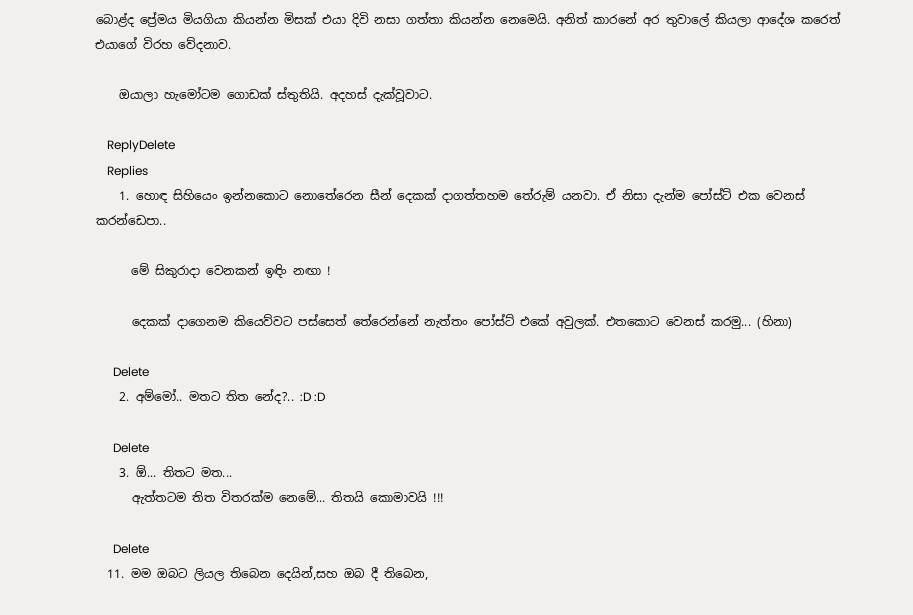බොළ්ද ප්‍රේමය මියගියා කියන්න මිසක් එයා දිවි නසා ගත්තා කියන්න නෙමෙයි. අනිත් කාරනේ අර තුවාලේ කියලා ආදේශ කරෙත් එයාගේ විරහ වේදනාව.

    ඔයාලා හැමෝටම ගොඩක් ස්තුතියි. අදහස් දැක්වූවාට.

    ReplyDelete
    Replies
    1. හොඳ සිහියෙං ඉන්නකොට නොතේරෙන සීන් දෙකක් දාගත්තහම තේරුම් යනවා. ඒ නිසා දැන්ම පෝස්ට් එක වෙනස් කරන්ඩෙපා..

      මේ සිකුරාදා වෙනකන් ඉඳිං නඟා !

      දෙකක් දාගෙනම කියෙව්වට පස්සෙත් තේරෙන්නේ නැත්තං පෝස්ට් එකේ අවුලක්. එතකොට වෙනස් කරමු... (හිනා)

      Delete
    2. අම්මෝ.. මතට තිත නේද?.. :D :D

      Delete
    3. ඕ... තිතට මත...
      ඇත්තටම තිත විතරක්ම නෙමේ... තිතයි කොමාවයි !!!

      Delete
  11. මම ඔබට ලියල තිබෙන දෙයින්,සහ ඔබ දී තිබෙන,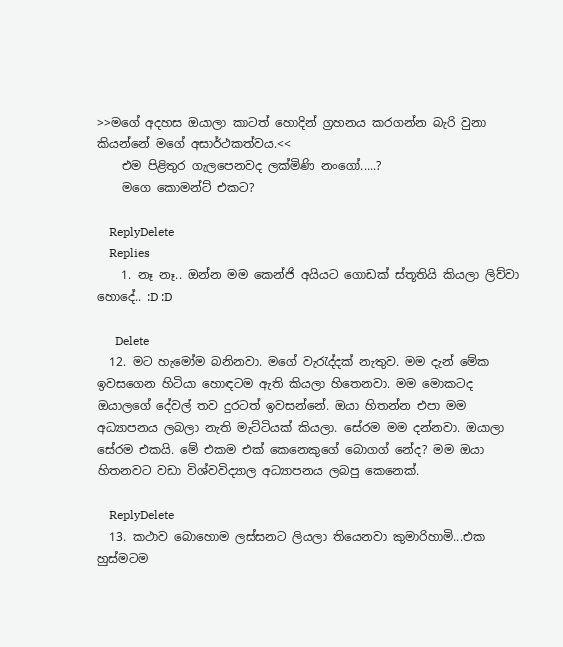>>මගේ අදහස ඔයාලා කාටත් හොදින් ග්‍රහනය කරගන්න බැරි වුනා කියන්නේ මගේ අසාර්ථකත්වය.<<
    එම පිළිතුර ගැලපෙනවද ලක්මිණි නංගෝ.....?
    මගෙ කොමන්ට් එකට?

    ReplyDelete
    Replies
    1. නෑ නෑ.. ඔන්න මම කෙන්ජි අයියට ගොඩක් ස්තූතියි කියලා ලිව්වා හොදේ.. :D :D

      Delete
  12. මට හැමෝම බනිනවා. මගේ වැරැද්දක් නැතුව. මම දැන් මේක ඉවසගෙන හිටියා හොඳටම ඇති කියලා හිතෙනවා. මම මොකටද ඔයාලගේ දේවල් තව දුරටත් ඉවසන්නේ. ඔයා හිතන්න එපා මම අධ්‍යාපනය ලබලා නැති මැට්ටියක් කියලා. සේරම මම දන්නවා. ඔයාලා සේරම එකයි. මේ එකම එක් කෙනෙකුගේ බොගග් නේද? මම ඔයා හිතනවට වඩා විශ්වවිද්‍යාල අධ්‍යාපනය ලබපු කෙනෙක්.

    ReplyDelete
  13. කථාව බොහොම ලස්සනට ලියලා තියෙනවා කුමාරිහාමි...එක හුස්මටම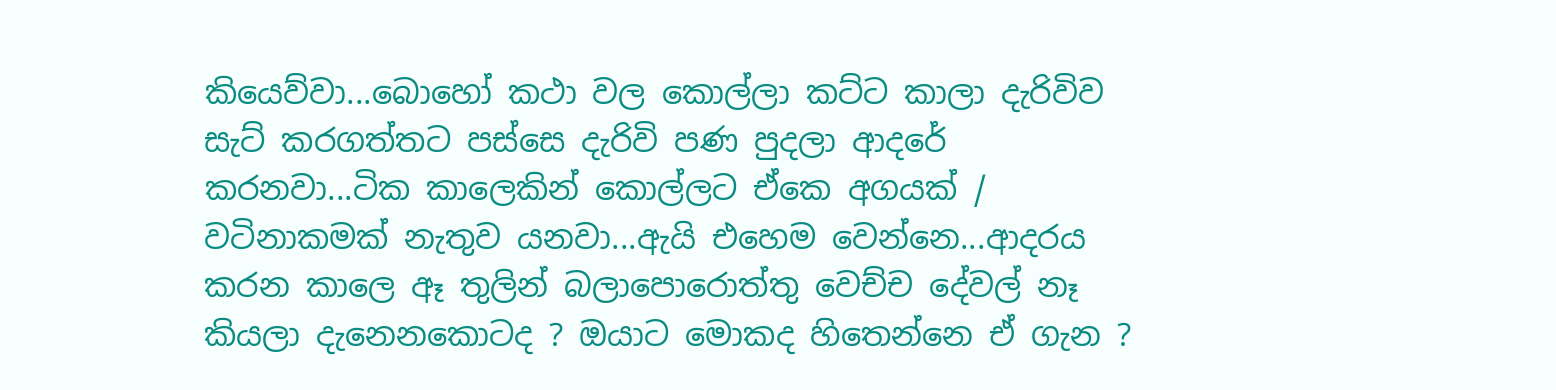කියෙව්වා...බොහෝ කථා වල කොල්ලා කට්ට කාලා දැරිවිව සැට් කරගත්තට පස්සෙ දැරිවි පණ පුදලා ආදරේ කරනවා...ටික කාලෙකින් කොල්ලට ඒකෙ අගයක් / වටිනාකමක් නැතුව යනවා...ඇයි එහෙම වෙන්නෙ...ආදරය කරන කාලෙ ඈ තුලින් බලාපොරොත්තු වෙච්ච දේවල් නෑ කියලා දැනෙනකොටද ? ඔයාට මොකද හිතෙන්නෙ ඒ ගැන ?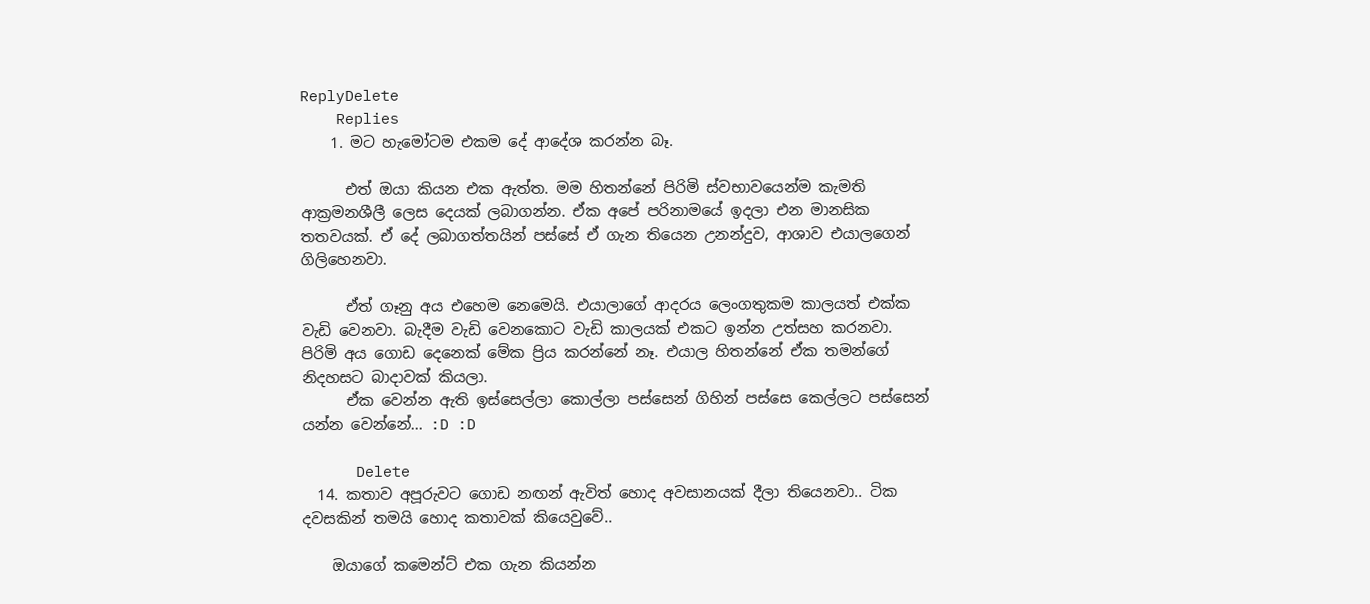ReplyDelete
    Replies
    1. මට හැමෝටම එකම දේ ආදේශ කරන්න බෑ.

      එත් ඔයා කියන එක ඇත්ත. මම හිතන්නේ පිරිමි ස්වභාවයෙන්ම කැමති ආක්‍රමනශීලී ලෙස දෙයක් ලබාගන්න. ඒක අපේ පරිනාමයේ ඉදලා එන මානසික තතවයක්. ඒ දේ ලබාගත්තයින් පස්සේ ඒ ගැන තියෙන උනන්දුව, ආශාව එයාලගෙන් ගිලිහෙනවා.

      ඒත් ගෑනු අය එහෙම නෙමෙයි. එයාලාගේ ආදරය ලෙංගතුකම කාලයත් එක්ක වැඩි වෙනවා. බැදීම වැඩි වෙනකොට වැඩි කාලයක් එකට ඉන්න උත්සහ කරනවා. පිරිමි අය ගොඩ දෙනෙක් මේක ප්‍රිය කරන්නේ නෑ. එයාල හිතන්නේ ඒක තමන්ගේ නිදහසට බාදාවක් කියලා.
      ඒක වෙන්න ඇති ඉස්සෙල්ලා කොල්ලා පස්සෙන් ගිහින් පස්සෙ කෙල්ලට පස්සෙන් යන්න වෙන්නේ... :D :D

      Delete
  14. කතාව අපූරුවට ගොඩ නඟන් ඇවිත් හොද අවසානයක් දීලා තියෙනවා.. ටික දවසකින් තමයි හොද කතාවක් කියෙවුවේ..

    ඔයාගේ කමෙන්ට් එක ගැන කියන්න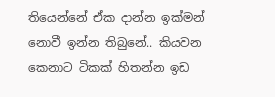තියෙන්නේ ඒක දාන්න ඉක්මන් නොවී ඉන්න තිබුනේ.. කියවන කෙනාට ටිකක් හිතන්න ඉඩ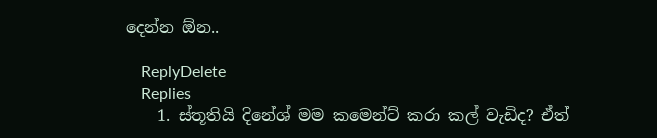දෙන්න ඕන..

    ReplyDelete
    Replies
    1. ස්තූතියි දිනේශ් මම කමෙන්ට් කරා කල් වැඩිද? ඒත්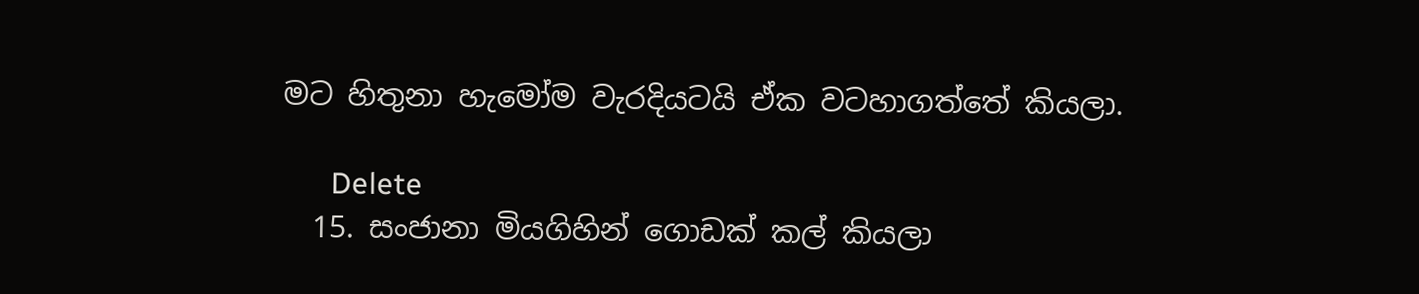මට හිතුනා හැමෝම වැරදියටයි ඒක වටහාගත්තේ කියලා.

      Delete
  15. සංජානා මියගිහින් ගොඩක් කල් කියලා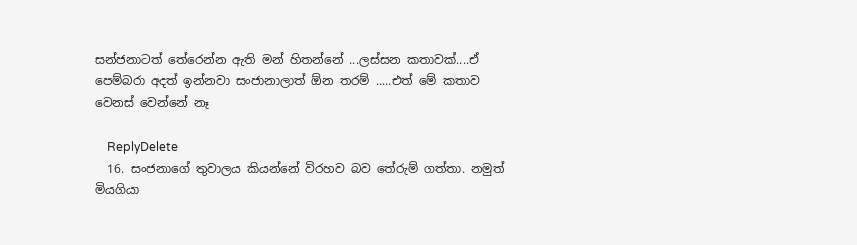සන්ජනාටත් තේරෙන්න ඇති මන් හිතන්නේ ...ලස්සන කතාවක්....ඒ පෙම්බරා අදත් ඉන්නවා සංජානාලාත් ඕන තරම් .....එත් මේ කතාව වෙනස් වෙන්නේ නෑ

    ReplyDelete
  16. සංජනාගේ තුවාලය කියන්නේ විරහව බව තේරුම් ගත්තා. නමුත් මියගියා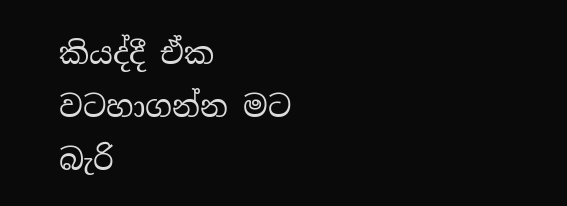කියද්දී ඒක වටහාගන්න මට බැරි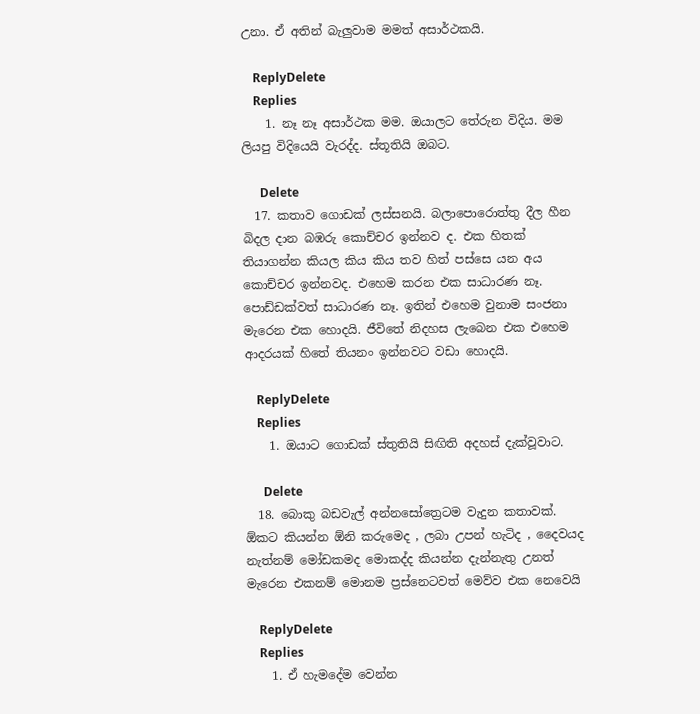උනා. ඒ අතින් බැලුවාම මමත් අසාර්ථකයි.

    ReplyDelete
    Replies
    1. නෑ නෑ අසාර්ථක මම. ඔයාලට තේරුන විදිය. මම ලියපු විදියෙයි වැරද්ද. ස්තූතියි ඔබට.

      Delete
  17. කතාව ගොඩක් ලස්සනයි. බලාපොරොත්තු දීල හීන බිදල දාන බඹරු කොච්චර ඉන්නව ද. එක හිතක් තියාගන්න කියල කිය කිය තව හිත් පස්සෙ යන අය කොච්චර ඉන්නවද. එහෙම කරන එක සාධාරණ නෑ. පොඩ්ඩක්වත් සාධාරණ නෑ. ඉතින් එහෙම වුනාම සංජනා මැරෙන එක හොදයි. ජීවිතේ නිදහස ලැබෙන එක එහෙම ආදරයක් හිතේ තියනං ඉන්නවට වඩා හොදයි.

    ReplyDelete
    Replies
    1. ඔයාට ගොඩක් ස්තුතියි සිඟිති අදහස් දැක්වූවාට.

      Delete
  18. බොකු බඩවැල් අන්නසෝත්‍රෙටම වැදුන කතාවක්. ඕකට කියන්න ඕනි කරුමෙද , ලබා උපන් හැටිද , දෛවයද නැත්නම් මෝඩකමද මොකද්ද කියන්න දැන්නැතු උනත් මැරෙන එකනම් මොනම ප්‍රස්නෙටවත් මෙව්ව එක නෙවෙයි

    ReplyDelete
    Replies
    1. ඒ හැමදේම වෙන්න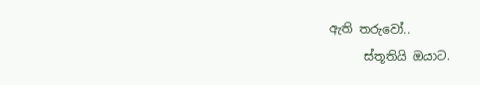ඇති තරුවෝ..
      ස්තූතියි ඔයාට.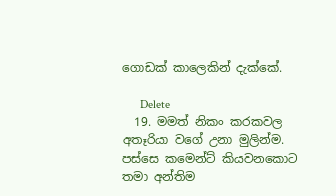ගොඩක් කාලෙකින් දැක්කේ.

      Delete
  19. මමත් නිකං කරකවල අතෑරියා වගේ උනා මුලින්ම. පස්සෙ කමෙන්ට් කියවනකොට තමා අන්තිම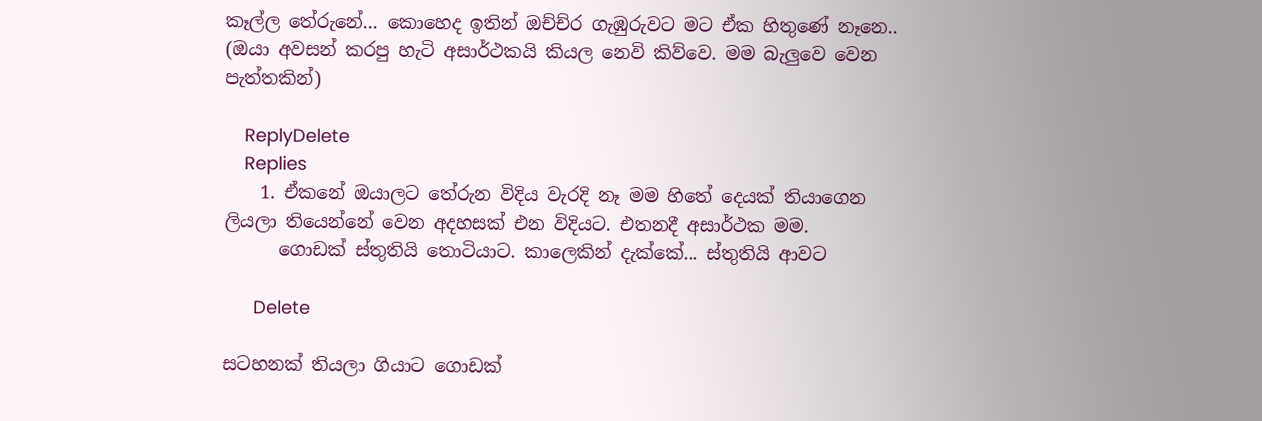කෑල්ල තේරුනේ... කොහෙද ඉතින් ඔච්ච්ර ගැඹුරුවට මට ඒක හිතුණේ නෑනෙ.. (ඔයා අවසන් කරපු හැටි අසාර්ථකයි කියල නෙවි කිව්වෙ. මම බැලුවෙ වෙන පැත්තකින්)

    ReplyDelete
    Replies
    1. ඒකනේ ඔයාලට තේරුන විදිය වැරදි නෑ මම හිතේ දෙයක් තියාගෙන ලියලා තියෙන්නේ වෙන අදහසක් එන විදියට. එතනදී අසාර්ථක මම.
      ගොඩක් ස්තුතියි තොටියාට. කාලෙකින් දැක්කේ... ස්තුතියි ආවට

      Delete

සටහනක් තියලා ගියාට ගොඩක්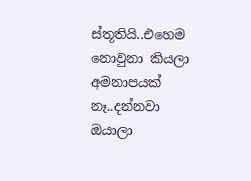ස්තූතියි..එහෙම නොවුනා කියලා අමනාපයක් නෑ..දන්නවා ඔයාලා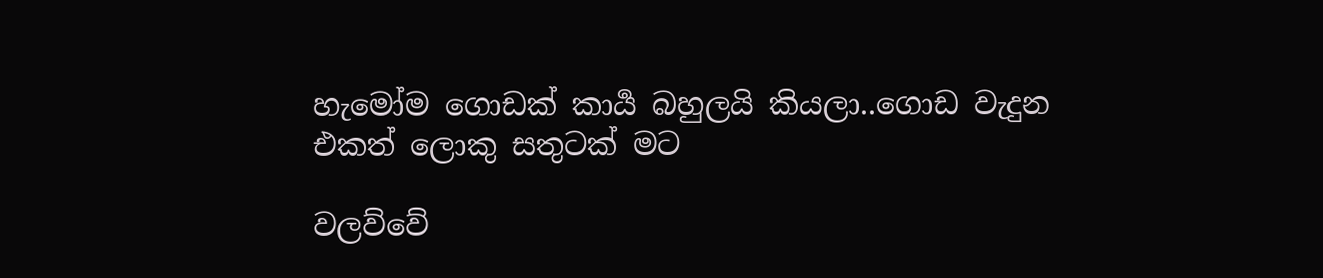හැමෝම ගොඩක් කාර්‍ය බහුලයි කියලා..ගොඩ වැදුන එකත් ලොකු සතුටක් මට

වලව්වේ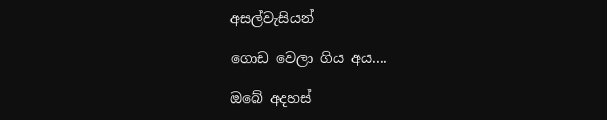අසල්වැසියන්

ගොඩ වෙලා ගිය අය....

ඔබේ අදහස්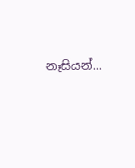නෑසියන්...